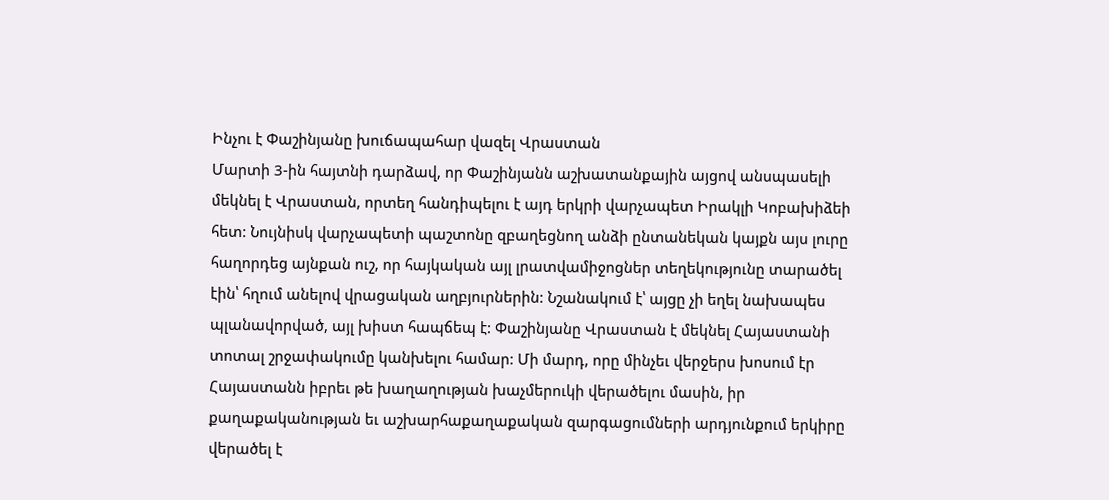Ինչու է Փաշինյանը խուճապահար վազել Վրաստան
Մարտի 3-ին հայտնի դարձավ, որ Փաշինյանն աշխատանքային այցով անսպասելի մեկնել է Վրաստան, որտեղ հանդիպելու է այդ երկրի վարչապետ Իրակլի Կոբախիձեի հետ: Նույնիսկ վարչապետի պաշտոնը զբաղեցնող անձի ընտանեկան կայքն այս լուրը հաղորդեց այնքան ուշ, որ հայկական այլ լրատվամիջոցներ տեղեկությունը տարածել էին՝ հղում անելով վրացական աղբյուրներին: Նշանակում է՝ այցը չի եղել նախապես պլանավորված, այլ խիստ հապճեպ է: Փաշինյանը Վրաստան է մեկնել Հայաստանի տոտալ շրջափակումը կանխելու համար: Մի մարդ, որը մինչեւ վերջերս խոսում էր Հայաստանն իբրեւ թե խաղաղության խաչմերուկի վերածելու մասին, իր քաղաքականության եւ աշխարհաքաղաքական զարգացումների արդյունքում երկիրը վերածել է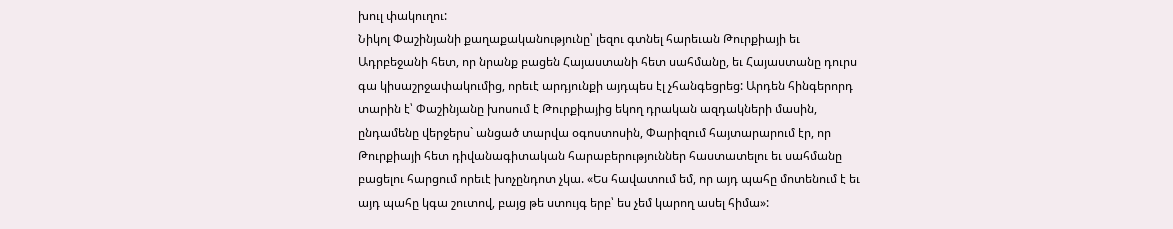խուլ փակուղու:
Նիկոլ Փաշինյանի քաղաքականությունը՝ լեզու գտնել հարեւան Թուրքիայի եւ Ադրբեջանի հետ, որ նրանք բացեն Հայաստանի հետ սահմանը, եւ Հայաստանը դուրս գա կիսաշրջափակումից, որեւէ արդյունքի այդպես էլ չհանգեցրեց: Արդեն հինգերորդ տարին է՝ Փաշինյանը խոսում է Թուրքիայից եկող դրական ազդակների մասին, ընդամենը վերջերս` անցած տարվա օգոստոսին, Փարիզում հայտարարում էր, որ Թուրքիայի հետ դիվանագիտական հարաբերություններ հաստատելու եւ սահմանը բացելու հարցում որեւէ խոչընդոտ չկա. «Ես հավատում եմ, որ այդ պահը մոտենում է եւ այդ պահը կգա շուտով, բայց թե ստույգ երբ՝ ես չեմ կարող ասել հիմա»: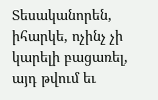Տեսականորեն, իհարկե, ոչինչ չի կարելի բացառել, այդ թվում եւ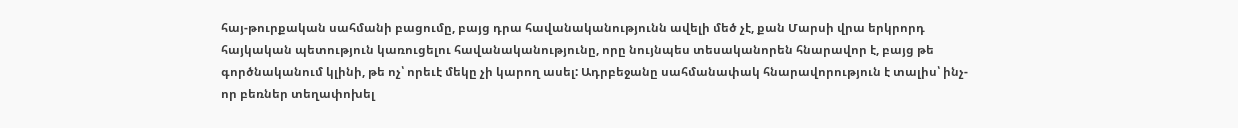հայ-թուրքական սահմանի բացումը, բայց դրա հավանականությունն ավելի մեծ չէ, քան Մարսի վրա երկրորդ հայկական պետություն կառուցելու հավանականությունը, որը նույնպես տեսականորեն հնարավոր է, բայց թե գործնականում կլինի, թե ոչ՝ որեւէ մեկը չի կարող ասել: Ադրբեջանը սահմանափակ հնարավորություն է տալիս՝ ինչ-որ բեռներ տեղափոխել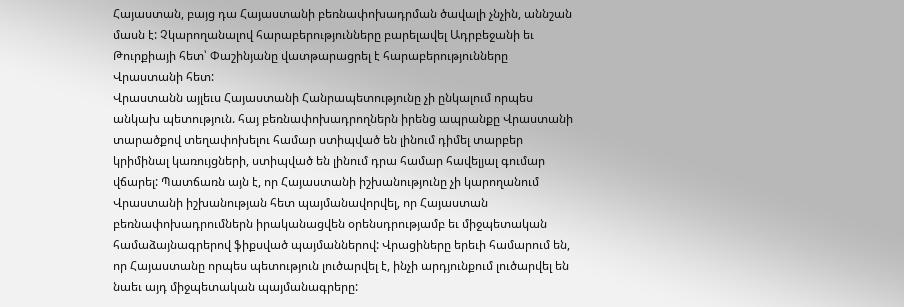Հայաստան, բայց դա Հայաստանի բեռնափոխադրման ծավալի չնչին, աննշան մասն է: Չկարողանալով հարաբերությունները բարելավել Ադրբեջանի եւ Թուրքիայի հետ՝ Փաշինյանը վատթարացրել է հարաբերությունները Վրաստանի հետ:
Վրաստանն այլեւս Հայաստանի Հանրապետությունը չի ընկալում որպես անկախ պետություն. հայ բեռնափոխադրողներն իրենց ապրանքը Վրաստանի տարածքով տեղափոխելու համար ստիպված են լինում դիմել տարբեր կրիմինալ կառույցների, ստիպված են լինում դրա համար հավելյալ գումար վճարել: Պատճառն այն է, որ Հայաստանի իշխանությունը չի կարողանում Վրաստանի իշխանության հետ պայմանավորվել, որ Հայաստան բեռնափոխադրումներն իրականացվեն օրենսդրությամբ եւ միջպետական համաձայնագրերով ֆիքսված պայմաններով: Վրացիները երեւի համարում են, որ Հայաստանը որպես պետություն լուծարվել է, ինչի արդյունքում լուծարվել են նաեւ այդ միջպետական պայմանագրերը: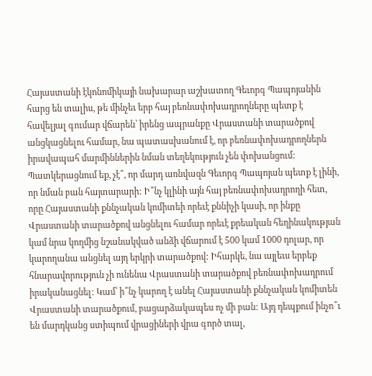Հայաստանի էկոնոմիկայի նախարար աշխատող Գեւորգ Պապոյանին հարց են տալիս, թե մինչեւ երբ հայ բեռնափոխադրողները պետք է հավելյալ գումար վճարեն՝ իրենց ապրանքը Վրաստանի տարածքով անցկացնելու համար, նա պատասխանում է, որ բեռնափոխադրողներն իրավապահ մարմիններին նման տեղեկություն չեն փոխանցում: Պատկերացնում եք, չէ՞, որ մարդ առնվազն Գեւորգ Պապոյան պետք է լինի, որ նման բան հայտարարի: Ի՞նչ կլինի այն հայ բեռնափոխադրողի հետ, որը Հայաստանի քննչական կոմիտեի որեւէ քննիչի կասի, որ ինքը Վրաստանի տարածքով անցնելու համար որեւէ քրեական հեղինակության կամ նրա կողմից նշանակված անձի վճարում է 500 կամ 1000 դոլար, որ կարողանա անցնել այդ երկրի տարածքով: Իհարկե, նա այլեւս երբեք հնարավորություն չի ունենա Վրաստանի տարածքով բեռնափոխադրում իրականացնել: Կամ՝ ի՞նչ կարող է անել Հայաստանի քննչական կոմիտեն Վրաստանի տարածքում, բացարձակապես ոչ մի բան: Այդ դեպքում ինչո՞ւ են մարդկանց ստիպում վրացիների վրա գործ տալ,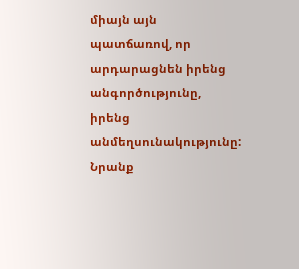միայն այն պատճառով, որ արդարացնեն իրենց անգործությունը, իրենց անմեղսունակությունը: Նրանք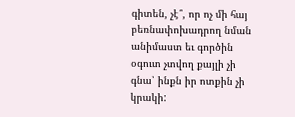գիտեն, չէ՞, որ ոչ մի հայ բեռնափոխադրող նման անիմաստ եւ գործին օգուտ չտվող քայլի չի գնա՝ ինքն իր ոտքին չի կրակի: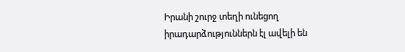Իրանի շուրջ տեղի ունեցող իրադարձություններն էլ ավելի են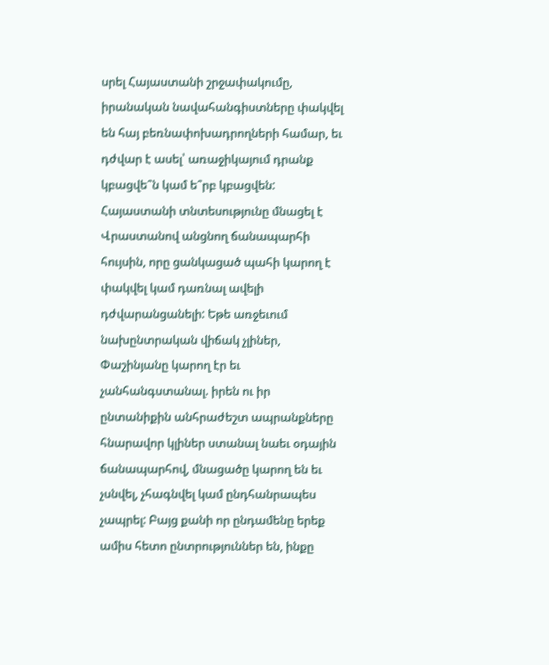սրել Հայաստանի շրջափակումը, իրանական նավահանգիստները փակվել են հայ բեռնափոխադրողների համար, եւ դժվար է ասել՝ առաջիկայում դրանք կբացվե՞ն կամ ե՞րբ կբացվեն: Հայաստանի տնտեսությունը մնացել է Վրաստանով անցնող ճանապարհի հույսին, որը ցանկացած պահի կարող է փակվել կամ դառնալ ավելի դժվարանցանելի: Եթե առջեւում նախընտրական վիճակ չլիներ, Փաշինյանը կարող էր եւ չանհանգստանալ. իրեն ու իր ընտանիքին անհրաժեշտ ապրանքները հնարավոր կլիներ ստանալ նաեւ օդային ճանապարհով, մնացածը կարող են եւ չսնվել, չհագնվել կամ ընդհանրապես չապրել: Բայց քանի որ ընդամենը երեք ամիս հետո ընտրություններ են, ինքը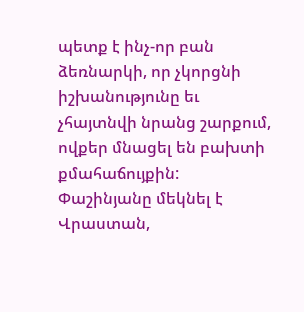պետք է ինչ-որ բան ձեռնարկի, որ չկորցնի իշխանությունը եւ չհայտնվի նրանց շարքում, ովքեր մնացել են բախտի քմահաճույքին:
Փաշինյանը մեկնել է Վրաստան,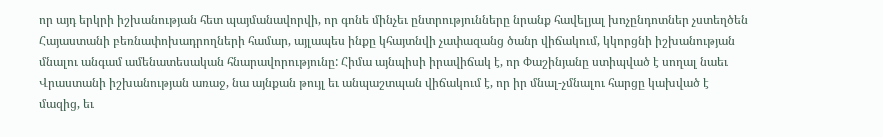որ այդ երկրի իշխանության հետ պայմանավորվի, որ գոնե մինչեւ ընտրությունները նրանք հավելյալ խոչընդոտներ չստեղծեն Հայաստանի բեռնափոխադրողների համար, այլապես ինքը կհայտնվի չափազանց ծանր վիճակում, կկորցնի իշխանության մնալու անգամ ամենատեսական հնարավորությունը: Հիմա այնպիսի իրավիճակ է, որ Փաշինյանը ստիպված է սողալ նաեւ Վրաստանի իշխանության առաջ, նա այնքան թույլ եւ անպաշտպան վիճակում է, որ իր մնալ-չմնալու հարցը կախված է մազից, եւ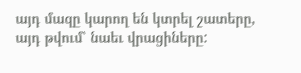այդ մազը կարող են կտրել շատերը, այդ թվում՝ նաեւ վրացիները: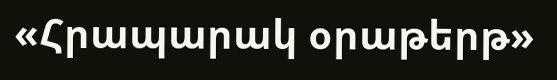«Հրապարակ օրաթերթ»